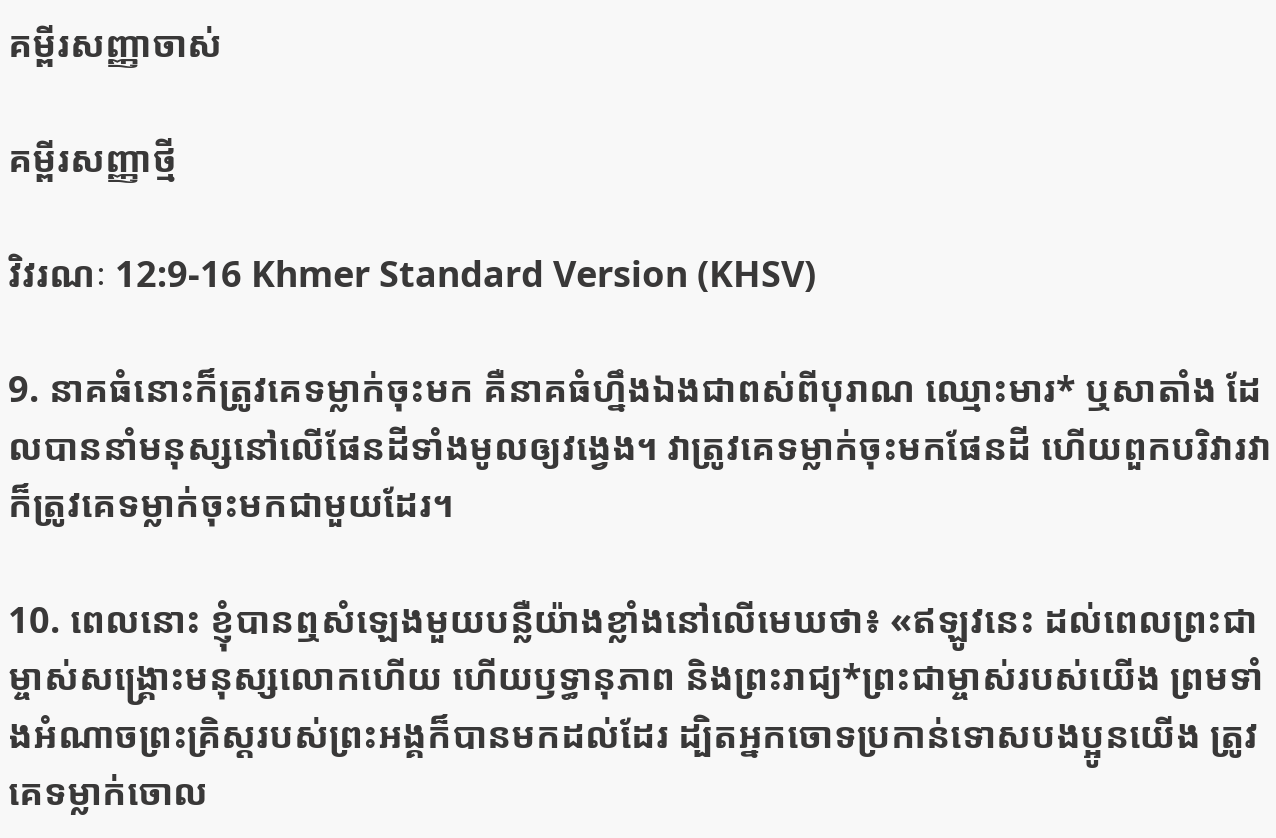គម្ពីរសញ្ញាចាស់

គម្ពីរសញ្ញាថ្មី

វិវរណៈ 12:9-16 Khmer Standard Version (KHSV)

9. នាគធំនោះក៏ត្រូវគេទម្លាក់ចុះមក គឺនាគធំហ្នឹងឯងជាពស់ពីបុរាណ ឈ្មោះមារ* ឬសាតាំង ដែលបាននាំមនុស្សនៅលើផែន‌ដីទាំងមូលឲ្យវង្វេង។ វាត្រូវគេទម្លាក់ចុះមកផែន‌ដី ហើយពួកបរិវារវាក៏ត្រូវគេទម្លាក់ចុះមកជាមួយដែរ។

10. ពេលនោះ ខ្ញុំបានឮសំឡេងមួយបន្លឺយ៉ាងខ្លាំងនៅលើមេឃថា៖ «ឥឡូវនេះ ដល់ពេលព្រះ‌ជាម្ចាស់សង្គ្រោះមនុស្សលោកហើយ ហើយឫទ្ធា‌នុភាព និងព្រះ‌រាជ្យ*ព្រះ‌ជាម្ចាស់របស់យើង ព្រមទាំងអំណាចព្រះ‌គ្រិស្ដរបស់ព្រះ‌អង្គក៏បានមកដល់ដែរ ដ្បិតអ្នកចោទប្រកាន់ទោសបង‌ប្អូនយើង ត្រូវគេទម្លាក់ចោល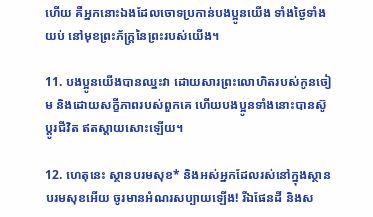ហើយ គឺអ្នកនោះឯងដែលចោទប្រកាន់បង‌ប្អូនយើង ទាំងថ្ងៃទាំងយប់ នៅមុខព្រះ‌ភ័ក្ត្រនៃព្រះរបស់យើង។

11. បង‌ប្អូនយើងបានឈ្នះវា ដោយ‌សារព្រះ‌លោហិតរបស់កូនចៀម និងដោយសក្ខីភាពរបស់ពួកគេ ហើយបង‌ប្អូនទាំងនោះបានស៊ូប្ដូរជីវិត ឥតស្ដាយសោះឡើយ។

12. ហេតុនេះ ស្ថានបរម‌សុខ* និងអស់អ្នកដែលរស់នៅក្នុងស្ថានបរម‌សុខអើយ ចូរមានអំណរសប្បាយឡើង! រីឯផែន‌ដី និងស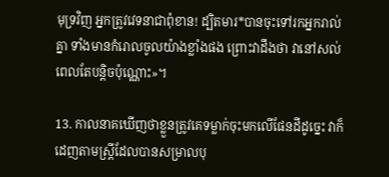មុទ្រវិញ អ្នកត្រូវវេទនាជាពុំ‌ខាន! ដ្បិតមារ*បានចុះទៅរកអ្នករាល់គ្នា ទាំងមានកំរោលចូលយ៉ាងខ្លាំងផង ព្រោះវាដឹងថា វានៅសល់ពេលតែបន្តិចប៉ុណ្ណោះ»។

13. កាលនាគឃើញថាខ្លួនត្រូវគេទម្លាក់ចុះមកលើផែន‌ដីដូច្នេះ វាក៏ដេញតាមស្ត្រីដែលបានសម្រាលបុ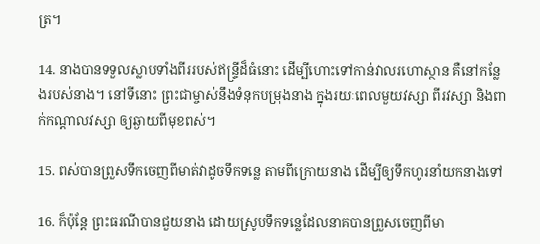ត្រ។

14. នាងបានទទួលស្លាបទាំងពីររបស់ឥន្ទ្រីដ៏ធំនោះ ដើម្បីហោះទៅកាន់វាលរហោ‌ស្ថាន គឺនៅកន្លែងរបស់នាង។ នៅទីនោះ ព្រះ‌ជា‌ម្ចាស់នឹងទំនុកបម្រុងនាង ក្នុងរយៈពេលមួយវស្សា ពីរវស្សា និងពាក់កណ្ដាលវស្សា ឲ្យឆ្ងាយពីមុខពស់។

15. ពស់បានព្រួសទឹកចេញពីមាត់វាដូចទឹកទន្លេ តាមពីក្រោយនាង ដើម្បីឲ្យទឹកហូរនាំយកនាងទៅ

16. ក៏ប៉ុន្តែ ព្រះ‌ធរណីបានជួយនាង ដោយស្រូបទឹកទន្លេដែលនាគបានព្រួសចេញពីមា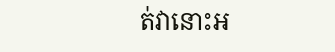ត់វានោះអ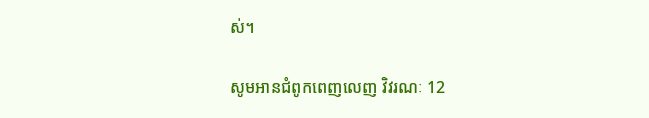ស់។

សូមអានជំពូកពេញលេញ វិវរណៈ 12